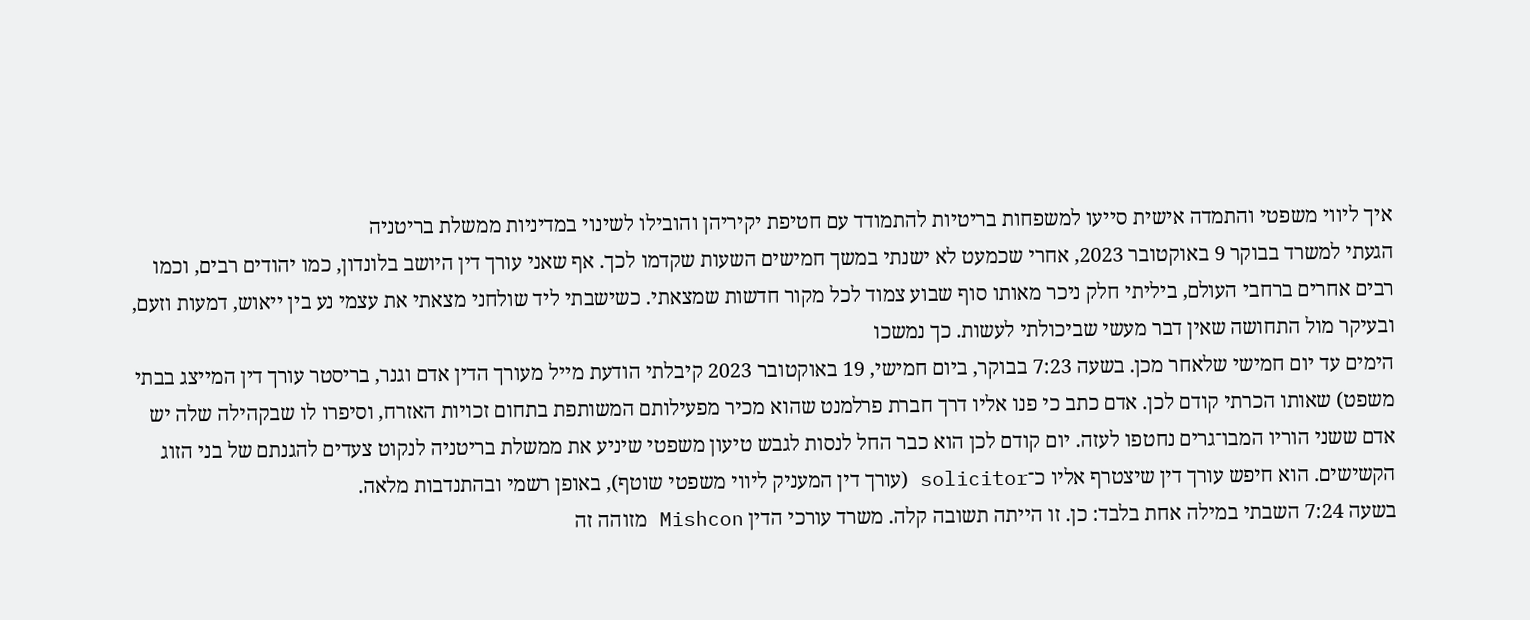איך ליווי משפטי והתמדה אישית סייעו למשפחות בריטיות להתמודד עם חטיפת יקיריהן והובילו לשינוי במדיניות ממשלת בריטניה
הגעתי למשרד בבוקר 9 באוקטובר 2023, אחרי שכמעט לא ישנתי במשך חמישים השעות שקדמו לכך. אף שאני עורך דין היושב בלונדון, כמו יהודים רבים, וכמו רבים אחרים ברחבי העולם, ביליתי חלק ניכר מאותו סוף שבוע צמוד לכל מקור חדשות שמצאתי. כשישבתי ליד שולחני מצאתי את עצמי נע בין ייאוש, דמעות וזעם, ובעיקר מול התחושה שאין דבר מעשי שביכולתי לעשות. כך נמשכו
הימים עד יום חמישי שלאחר מכן. בשעה 7:23 בבוקר, ביום חמישי, 19 באוקטובר 2023 קיבלתי הודעת מייל מעורך הדין אדם וגנר, בריסטר עורך דין המייצג בבתי משפט) שאותו הכרתי קודם לכן. אדם כתב כי פנו אליו דרך חברת פרלמנט שהוא מכיר מפעילותם המשותפת בתחום זכויות האזרח, וסיפרו לו שבקהילה שלה יש אדם ששני הוריו המבו־גרים נחטפו לעזה. יום קודם לכן הוא כבר החל לנסות לגבש טיעון משפטי שיניע את ממשלת בריטניה לנקוט צעדים להגנתם של בני הזוג הקשישים. הוא חיפש עורך דין שיצטרף אליו כ־solicitor (עורך דין המעניק ליווי משפטי שוטף), באופן רשמי ובהתנדבות מלאה.
בשעה 7:24 השבתי במילה אחת בלבד: כן. זו הייתה תשובה קלה. משרד עורכי הדין Mishcon מזוהה זה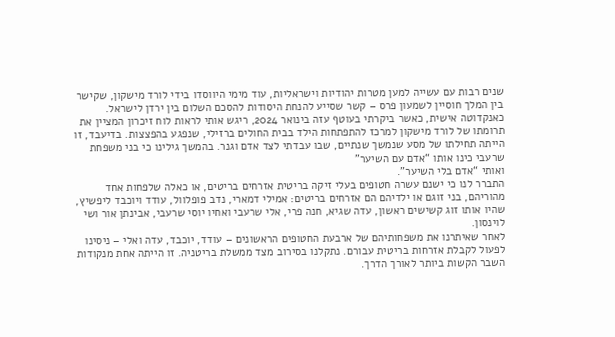שנים רבות עם עשייה למען מטרות יהודיות וישראליות, עוד מימי היווסדו בידי לורד מישקון, שקישר בין המלך חוסיין לשמעון פרס – קשר שסייע להנחת היסודות להסכם השלום בין ירדן לישראל. כאנקדוטה אישית, כאשר ביקרתי בעוטף עזה בינואר 2024, ריגש אותי לראות לוח זיכרון המציין את תרומתו של לורד מישקון למרכז להתפתחות הילד בבית החולים ברזילי, שנפגע בהפצצות. בדיעבד, זו הייתה תחילתו של מסע שנמשך שנתיים, שבו עבדתי לצד אדם וגנר. בהמשך גילינו כי בני משפחת שרעבי כינו אותו “אדם עם השיער”
ואותי “אדם בלי השיער”.
התברר לנו כי ישנם עשרה חטופים בעלי זיקה בריטית אזרחים בריטים, או כאלה שלפחות אחד מהוריהם, בני זוגם או ילדיהם הם אזרחים בריטים: אמילי דמארי, נדב פופלוול, עודד ויוכבד ליפשיץ, שהיו אותו זוג קשישים ראשון, עדה שגיא, חנה פרי, אלי שרעבי ואחיו יוסי שרעבי, אבינתן אור ושי לוינסון.
לאחר שאיתרנו את משפחותיהם של ארבעת החטופים הראשונים – עודד, יוכבד, עדה ואלי – ניסינו לפעול לקבלת אזרחות בריטית עבורם. נתקלנו בסירוב מצד ממשלת בריטניה. זו הייתה אחת מנקודות השבר הקשות ביותר לאורך הדרך.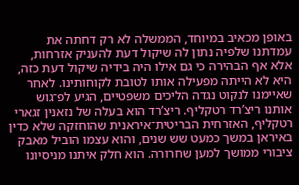באופן מכאיב במיוחד, הממשלה לא רק דחתה את עמדתנו שלפיה נתון לה שיקול דעת להעניק אזרחות, אלא אף הבהירה כי גם אילו היה בידיה שיקול דעת כזה, היא לא הייתה מפעילה אותו לטובת לקוחותינו. לאחר שאיימנו לנקוט נגדה הליכים משפטיים, הגיע לפ־גוש אותנו ריצ’רד רטקליף. ריצ’רד הוא בעלה של נזאנין זגארי רטקליף, האזרחית הבריטית־איראנית שהוחזקה שלא כדין באיראן במשך כמעט שש שנים, והוא עצמו הוביל מאבק ציבורי ממושך למען שחרורה. הוא חלק איתנו מניסיונו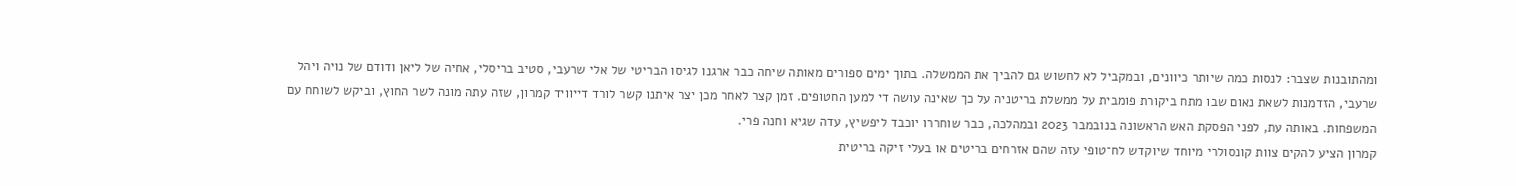ומהתובנות שצבר: לנסות כמה שיותר כיוונים, ובמקביל לא לחשוש גם להביך את הממשלה. בתוך ימים ספורים מאותה שיחה כבר ארגנו לגיסו הבריטי של אלי שרעבי, סטיב בריסלי, אחיה של ליאן ודודם של נויה ויהל שרעבי, הזדמנות לשאת נאום שבו מתח ביקורת פומבית על ממשלת בריטניה על כך שאינה עושה די למען החטופים. זמן קצר לאחר מכן יצר איתנו קשר לורד דייוויד קמרון, שזה עתה מונה לשר החוץ, וביקש לשוחח עם המשפחות. באותה עת, לפני הפסקת האש הראשונה בנובמבר 2023 ובמהלכה, כבר שוחררו יוכבד ליפשיץ, עדה שגיא וחנה פרי.
קמרון הציע להקים צוות קונסולרי מיוחד שיוקדש לח־טופי עזה שהם אזרחים בריטים או בעלי זיקה בריטית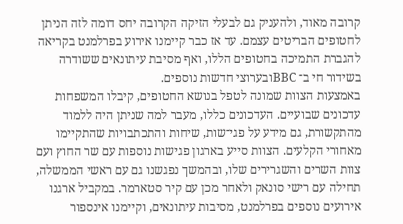קרובה מאוד, ולהעניק גם לבעלי הזיקה הקרובה יחס דומה לזה הניתן לחטופים הבריטים עצמם. עד אז כבר קיימנו אירוע בפרלמנט בקריאה להגברת התמיכה בחטופים הללו, ואף מסיבת עיתונאים ששודרה בשידור חי ב־ BBCובערוצי חדשות נוספים.
באמצעות הצוות שמונה לטפל בנושא החטופים, קיבלו המשפחות עדכונים שבועיים. העדכונים כללו, מעבר למה שניתן היה ללמוד מהתקשורת, גם מידע על פגי־שות, שיחות והתכתבויות שהתקיימו מאחורי הקלעים. הצוות סייע בארגון פגישות נוספות עם שר החוץ ועם צוות השרים והשגרירים שלו, ובהמשך נפגשנו גם עם ראשי הממשלה, תחילה עם רישי סונאק ולאחר מכן עם קיר סטארמר. במקביל ארגנו אירועים נוספים בפרלמנט, מסיבות עיתונאים, וקיימנו אינספור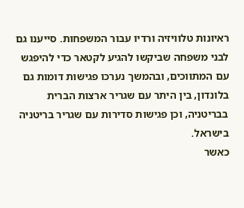ראיונות טלוויזיה ורדיו עבור המשפחות. סייענו גם לבני משפחה שביקשו להגיע לקטאר כדי להיפגש עם המתווכים, ובהמשך נערכו פגישות דומות גם בלונדון, בין היתר עם שגריר ארצות הברית בבריטניה, וכן פגישות סדירות עם שגריר בריטניה בישראל.
כאשר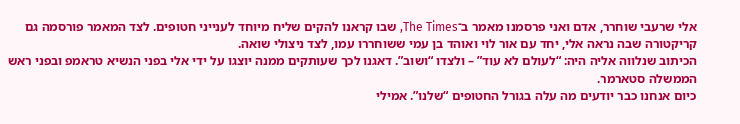אלי שרעבי שוחרר, אדם ואני פרסמנו מאמר ב־The Times, שבו קראנו להקים שליח מיוחד לענייני חטופים. לצד המאמר פורסמה גם קריקטורה שבה נראה אלי, יחד עם אור לוי ואוהד בן עמי ששוחררו עמו, לצד ניצולי שואה.
הכיתוב שנלווה אליה היה: “לעולם לא עוד” – ולצדו “ושוב”. דאגנו לכך שעותקים ממנה יוצגו על ידי אלי בפני הנשיא טראמפ ובפני ראש הממשלה סטארמר.
כיום אנחנו כבר יודעים מה עלה בגורל החטופים “שלנו”. אמילי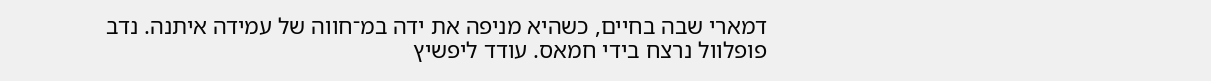דמארי שבה בחיים, כשהיא מניפה את ידה במ־חווה של עמידה איתנה. נדב פופלוול נרצח בידי חמאס. עודד ליפשיץ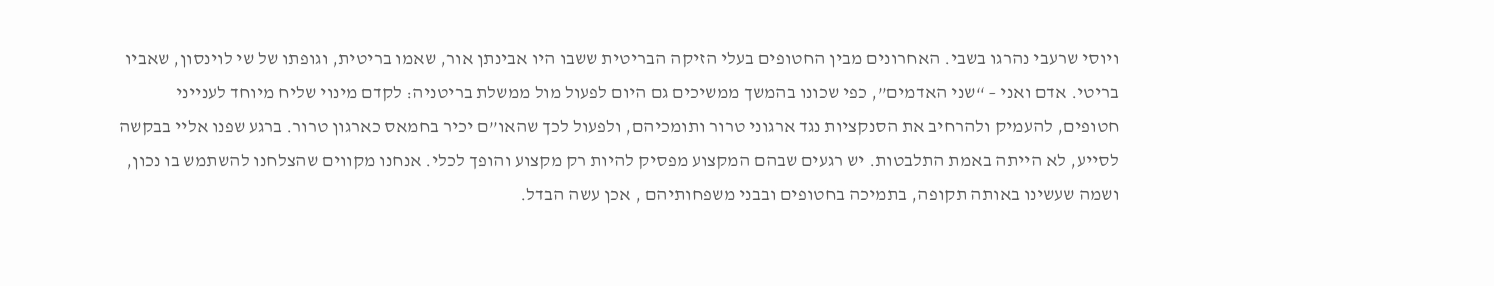ויוסי שרעבי נהרגו בשבי. האחרונים מבין החטופים בעלי הזיקה הבריטית ששבו היו אבינתן אור, שאמו בריטית, וגופתו של שי לוינסון, שאביו בריטי. אדם ואני – “שני האדמים”, כפי שכונו בהמשך ממשיכים גם היום לפעול מול ממשלת בריטניה: לקדם מינוי שליח מיוחד לענייני חטופים, להעמיק ולהרחיב את הסנקציות נגד ארגוני טרור ותומכיהם, ולפעול לכך שהאו”ם יכיר בחמאס כארגון טרור. ברגע שפנו אליי בבקשה לסייע, לא הייתה באמת התלבטות. יש רגעים שבהם המקצוע מפסיק להיות רק מקצוע והופך לכלי. אנחנו מקווים שהצלחנו להשתמש בו נכון, ושמה שעשינו באותה תקופה, בתמיכה בחטופים ובבני משפחותיהם , אכן עשה הבדל.